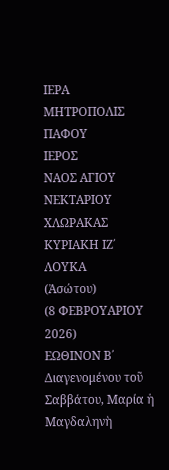ΙΕΡΑ
ΜΗΤΡΟΠΟΛΙΣ ΠΑΦΟΥ
ΙΕΡΟΣ
ΝΑΟΣ ΑΓΙΟΥ ΝΕΚΤΑΡΙΟΥ ΧΛΩΡΑΚΑΣ
ΚΥΡΙΑΚΗ ΙΖ΄ ΛΟΥΚΑ
(Ἀσώτου)
(8 ΦΕΒΡΟΥΑΡΙΟΥ 2026)
ΕΩΘΙΝΟΝ Β΄
Διαγενομένου τοῦ Σαββάτου, Μαρία ἡ Μαγδαληνὴ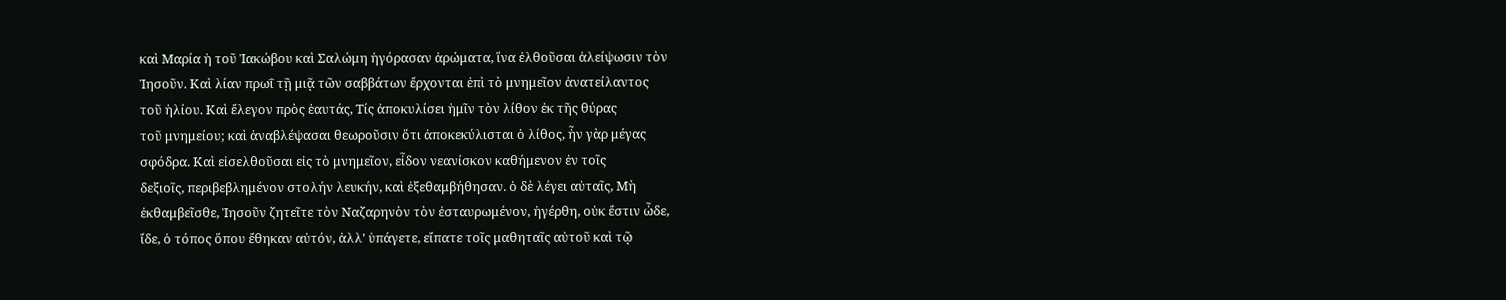καὶ Μαρία ἡ τοῦ Ἰακώβου καὶ Σαλώμη ἠγόρασαν ἀρώματα, ἵνα ἐλθοῦσαι ἀλείψωσιν τὸν
Ἰησοῦν. Καὶ λίαν πρωΐ τῇ μιᾷ τῶν σαββάτων ἔρχονται ἐπὶ τὸ μνημεῖον ἀνατείλαντος
τοῦ ἡλίου. Καὶ ἔλεγον πρὸς ἑαυτάς, Τίς ἀποκυλίσει ἡμῖν τὸν λίθον ἐκ τῆς θύρας
τοῦ μνημείου; καὶ ἀναβλέψασαι θεωροῦσιν ὅτι ἀποκεκύλισται ὁ λίθος, ἦν γὰρ μέγας
σφόδρα. Καὶ εἰσελθοῦσαι εἰς τὸ μνημεῖον, εἶδον νεανίσκον καθήμενον ἐν τοῖς
δεξιοῖς, περιβεβλημένον στολήν λευκήν, καὶ ἐξεθαμβήθησαν. ὁ δὲ λέγει αὐταῖς, Μὴ
ἐκθαμβεῖσθε, Ἰησοῦν ζητεῖτε τὸν Ναζαρηνὸν τὸν ἐσταυρωμένον, ἠγέρθη, οὐκ ἔστιν ὦδε,
ἴδε, ὁ τόπος ὅπου ἔθηκαν αὐτόν, ἀλλ' ὑπάγετε, εἴπατε τοῖς μαθηταῖς αὐτοῦ καὶ τῷ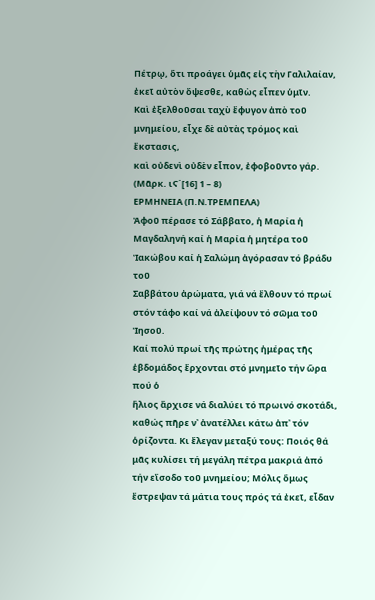Πέτρῳ, ὅτι προάγει ὑμᾶς εἰς τὴν Γαλιλαίαν, ἐκεῖ αὐτὸν ὄψεσθε, καθὼς εἶπεν ὑμῖν.
Καὶ ἐξελθοῦσαι ταχὺ ἔφυγον ἀπὸ τοῦ μνημείου, εἶχε δὲ αὐτὰς τρόμος καὶ ἔκστασις,
καὶ οὐδενὶ οὐδὲν εἶπον, ἐφοβοῦντο γάρ.
(Μᾶρκ. ιϚ΄[16] 1 – 8)
ΕΡΜΗΝΕΙΑ (Π.Ν.ΤΡΕΜΠΕΛΑ)
Ἀφοῦ πέρασε τό Σάββατο, ἡ Μαρία ἡ
Μαγδαληνή καί ἡ Μαρία ἡ μητέρα τοῦ Ἰακώβου καί ἡ Σαλώμη ἀγόρασαν τό βράδυ τοῦ
Σαββάτου ἀρώματα, γιά νά ἔλθουν τό πρωί στόν τάφο καί νά ἀλείψουν τό σῶμα τοῦ Ἰησοῦ.
Καί πολύ πρωί τῆς πρώτης ἡμέρας τῆς ἑβδομάδος ἔρχονται στό μνημεῖο τήν ὥρα πού ὁ
ἥλιος ἄρχισε νά διαλύει τό πρωινό σκοτάδι, καθώς πῆρε ν᾿ ἀνατέλλει κάτω ἀπ᾿ τόν
ὁρίζοντα. Κι ἔλεγαν μεταξύ τους: Ποιός θά μᾶς κυλίσει τή μεγάλη πέτρα μακριά ἀπό
τήν εἴσοδο τοῦ μνημείου; Μόλις ὅμως ἔστρεψαν τά μάτια τους πρός τά ἐκεῖ, εἶδαν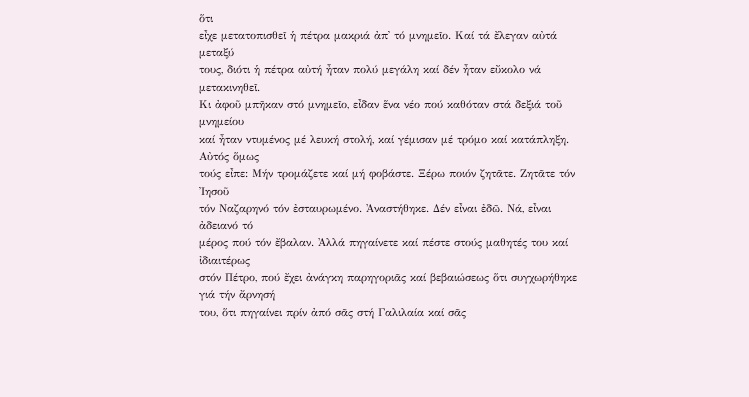ὅτι
εἶχε μετατοπισθεῖ ἡ πέτρα μακριά ἀπ᾿ τό μνημεῖο. Καί τά ἔλεγαν αὐτά μεταξύ
τους, διότι ἡ πέτρα αὐτή ἦταν πολύ μεγάλη καί δέν ἦταν εὔκολο νά μετακινηθεῖ.
Κι ἀφοῦ μπῆκαν στό μνημεῖο, εἶδαν ἕνα νέο πού καθόταν στά δεξιά τοῦ μνημείου
καί ἦταν ντυμένος μέ λευκή στολή, καί γέμισαν μέ τρόμο καί κατάπληξη. Αὐτός ὅμως
τούς εἶπε: Μήν τρομάζετε καί μή φοβάστε. Ξέρω ποιόν ζητᾶτε. Ζητᾶτε τόν Ἰησοῦ
τόν Ναζαρηνό τόν ἐσταυρωμένο. Ἀναστήθηκε. Δέν εἶναι ἐδῶ. Νά, εἶναι ἀδειανό τό
μέρος πού τόν ἔβαλαν. Ἀλλά πηγαίνετε καί πέστε στούς μαθητές του καί ἰδιαιτέρως
στόν Πέτρο, πού ἔχει ἀνάγκη παρηγοριᾶς καί βεβαιώσεως ὅτι συγχωρήθηκε γιά τήν ἄρνησή
του, ὅτι πηγαίνει πρίν ἀπό σᾶς στή Γαλιλαία καί σᾶς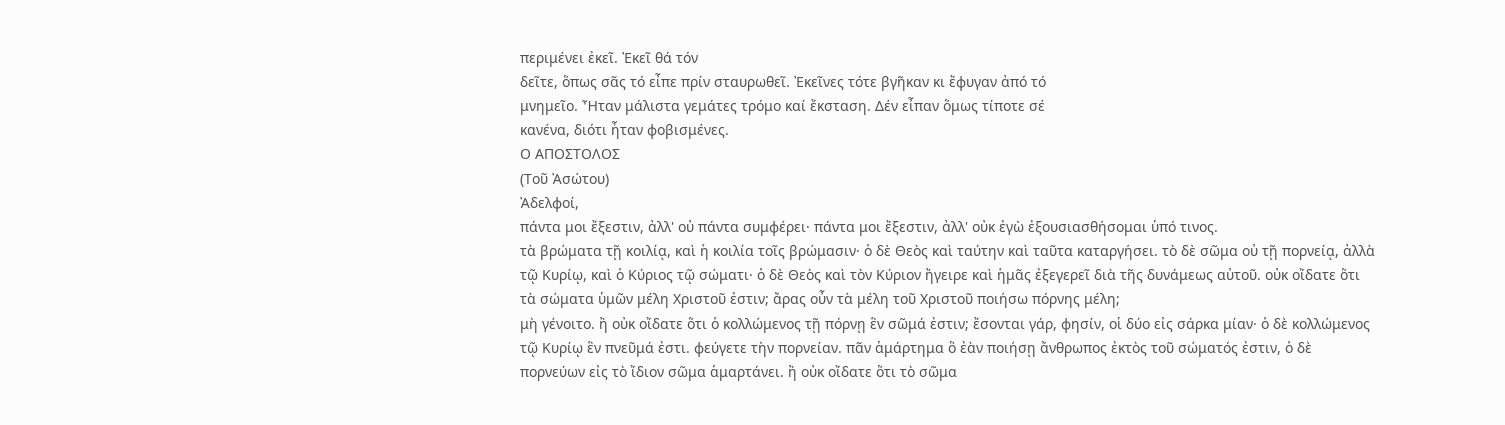περιμένει ἐκεῖ. Ἐκεῖ θά τόν
δεῖτε, ὅπως σᾶς τό εἶπε πρίν σταυρωθεῖ. Ἐκεῖνες τότε βγῆκαν κι ἔφυγαν ἀπό τό
μνημεῖο. Ἦταν μάλιστα γεμάτες τρόμο καί ἔκσταση. Δέν εἶπαν ὅμως τίποτε σέ
κανένα, διότι ἦταν φοβισμένες.
Ο ΑΠΟΣΤΟΛΟΣ
(Τοῦ Ἀσώτου)
Ἀδελφοί,
πάντα μοι ἔξεστιν, ἀλλ' οὐ πάντα συμφέρει· πάντα μοι ἔξεστιν, ἀλλ' οὐκ ἐγὼ ἐξουσιασθήσομαι ὑπό τινος.
τὰ βρώματα τῇ κοιλίᾳ, καὶ ἡ κοιλία τοῖς βρώμασιν· ὁ δὲ Θεὸς καὶ ταύτην καὶ ταῦτα καταργήσει. τὸ δὲ σῶμα οὐ τῇ πορνείᾳ, ἀλλὰ τῷ Κυρίῳ, καὶ ὁ Κύριος τῷ σώματι· ὁ δὲ Θεὸς καὶ τὸν Κύριον ἤγειρε καὶ ἡμᾶς ἐξεγερεῖ διὰ τῆς δυνάμεως αὐτοῦ. οὐκ οἴδατε ὅτι τὰ σώματα ὑμῶν μέλη Χριστοῦ ἐστιν; ἄρας οὖν τὰ μέλη τοῦ Χριστοῦ ποιήσω πόρνης μέλη;
μὴ γένοιτο. ἢ οὐκ οἴδατε ὅτι ὁ κολλώμενος τῇ πόρνῃ ἓν σῶμά ἐστιν; ἔσονται γάρ, φησίν, οἱ δύο εἰς σάρκα μίαν· ὁ δὲ κολλώμενος τῷ Κυρίῳ ἓν πνεῦμά ἐστι. φεύγετε τὴν πορνείαν. πᾶν ἁμάρτημα ὃ ἐὰν ποιήσῃ ἄνθρωπος ἐκτὸς τοῦ σώματός ἐστιν, ὁ δὲ πορνεύων εἰς τὸ ἴδιον σῶμα ἁμαρτάνει. ἢ οὐκ οἴδατε ὅτι τὸ σῶμα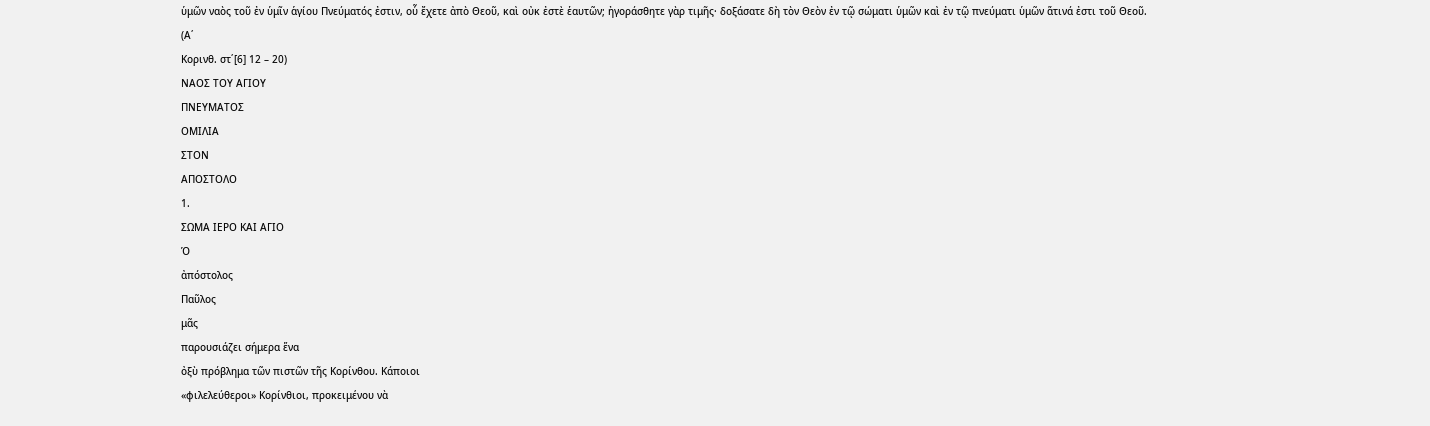ὑμῶν ναὸς τοῦ ἐν ὑμῖν ἁγίου Πνεύματός ἐστιν, οὗ ἔχετε ἀπὸ Θεοῦ, καὶ οὐκ ἐστὲ ἑαυτῶν; ἠγοράσθητε γὰρ τιμῆς· δοξάσατε δὴ τὸν Θεὸν ἐν τῷ σώματι ὑμῶν καὶ ἐν τῷ πνεύματι ὑμῶν ἅτινά ἐστι τοῦ Θεοῦ.
(Α΄
Κορινθ. στ΄[6] 12 – 20)
ΝΑΟΣ ΤΟΥ ΑΓΙΟΥ
ΠΝΕΥΜΑΤΟΣ
ΟΜΙΛΙΑ
ΣΤΟΝ
ΑΠΟΣΤΟΛΟ
1.
ΣΩΜΑ ΙΕΡΟ ΚΑΙ ΑΓΙΟ
Ὁ
ἀπόστολος
Παῦλος
μᾶς
παρουσιάζει σήμερα ἕνα
ὀξὺ πρόβλημα τῶν πιστῶν τῆς Κορίνθου. Κάποιοι
«φιλελεύθεροι» Κορίνθιοι, προκειμένου νὰ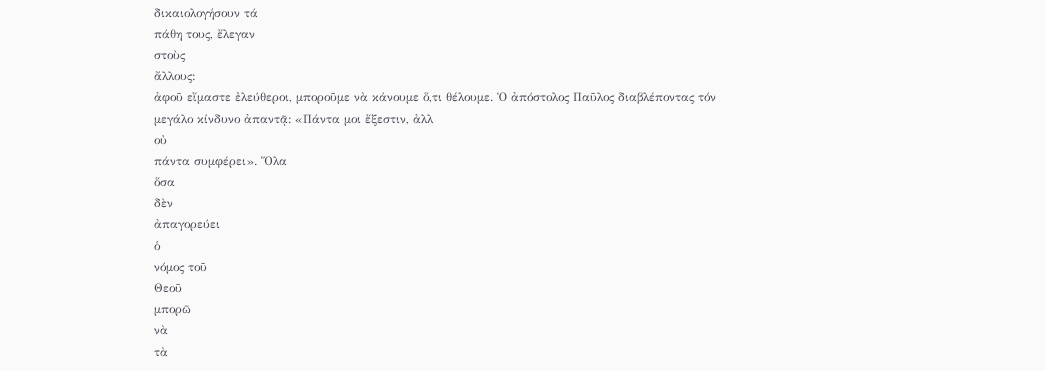δικαιολογήσουν τά
πάθη τους, ἔλεγαν
στοὺς
ἄλλους:
ἀφοῦ εἴμαστε ἐλεύθεροι, μποροῦμε νὰ κάνουμε ὅ,τι θέλουμε. Ὁ ἀπόστολος Παῦλος διαβλέποντας τόν
μεγάλο κίνδυνο ἀπαντᾷ: «Πάντα μοι ἔξεστιν, ἀλλ
οὐ
πάντα συμφέρει». Ὅλα
ὅσα
δὲν
ἀπαγορεύει
ὁ
νόμος τοῦ
Θεοῦ
μπορῶ
νὰ
τὰ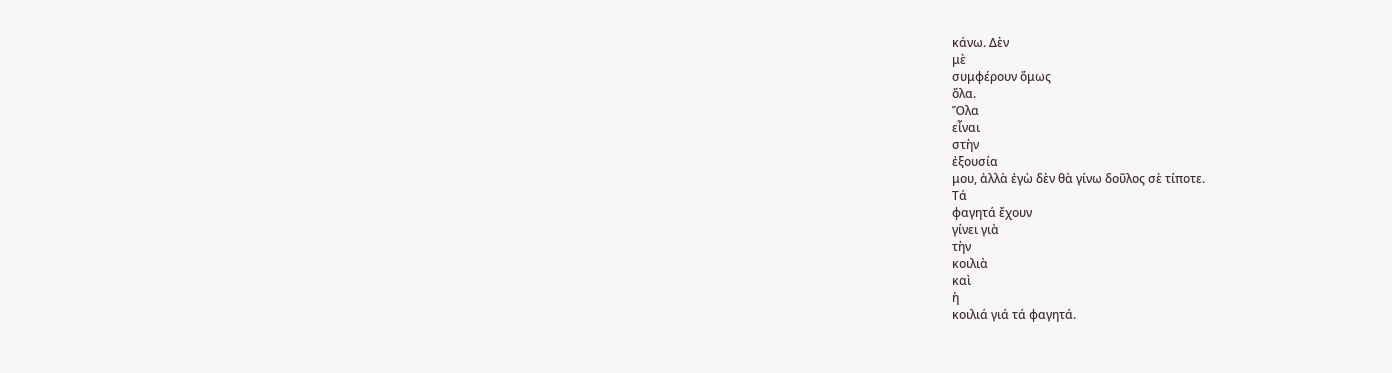κάνω. Δὲν
μὲ
συμφέρουν ὅμως
ὅλα.
Ὅλα
εἶναι
στὴν
ἐξουσία
μου, ἀλλὰ ἐγὼ δὲν θὰ γίνω δοῦλος σὲ τίποτε.
Τά
φαγητά ἔχουν
γίνει γιὰ
τὴν
κοιλιὰ
καὶ
ἡ
κοιλιά γιά τά φαγητά.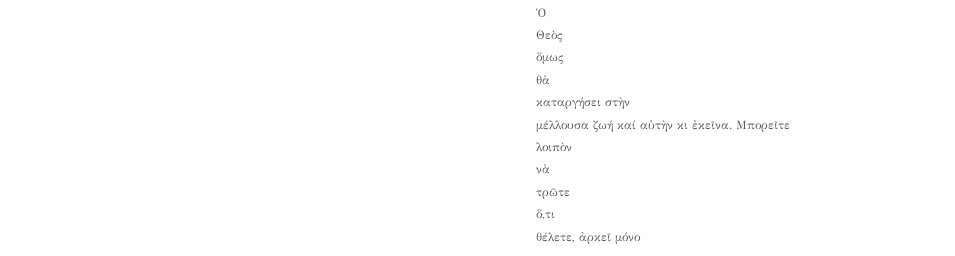Ὁ
Θεὸς
ὅμως
θὰ
καταργήσει στὴν
μέλλουσα ζωή καί αὐτὴν κι ἐκεῖνα. Μπορεῖτε
λοιπὸν
νὰ
τρῶτε
ὅ,τι
θέλετε, ἀρκεῖ μόνο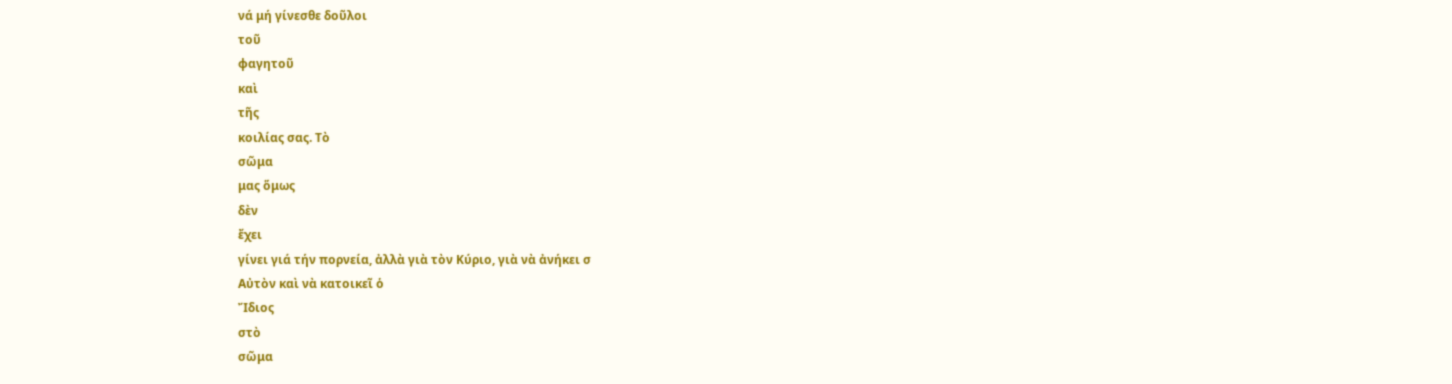νά μή γίνεσθε δοῦλοι
τοῦ
φαγητοῦ
καὶ
τῆς
κοιλίας σας. Τὸ
σῶμα
μας ὅμως
δὲν
ἔχει
γίνει γιά τήν πορνεία, ἀλλὰ γιὰ τὸν Κύριο, γιὰ νὰ ἀνήκει σ
Αὐτὸν καὶ νὰ κατοικεῖ ὁ
Ἴδιος
στὸ
σῶμα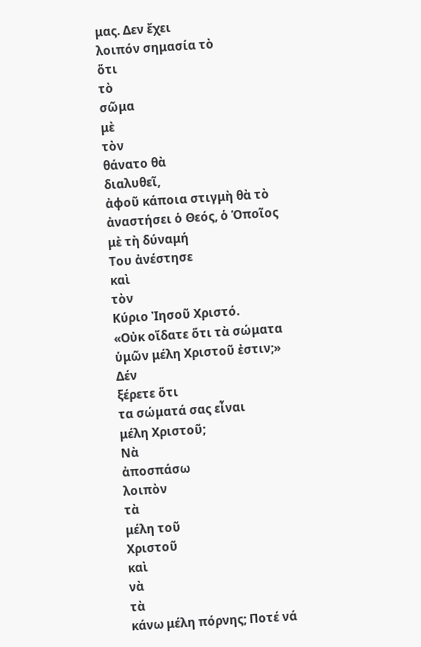μας. Δεν ἔχει
λοιπόν σημασία τὸ
ὅτι
τὸ
σῶμα
μὲ
τὸν
θάνατο θὰ
διαλυθεῖ,
ἀφοῦ κάποια στιγμὴ θὰ τὸ ἀναστήσει ὁ Θεός, ὁ Ὁποῖος μὲ τὴ δύναμή
Του ἀνέστησε
καὶ
τὸν
Κύριο Ἰησοῦ Χριστό.
«Οὐκ οἴδατε ὅτι τὰ σώματα ὑμῶν μέλη Χριστοῦ ἐστιν;» Δέν
ξέρετε ὅτι
τα σώματά σας εἶναι
μέλη Χριστοῦ;
Νὰ
ἀποσπάσω
λοιπὸν
τὰ
μέλη τοῦ
Χριστοῦ
καὶ
νὰ
τὰ
κάνω μέλη πόρνης; Ποτέ νά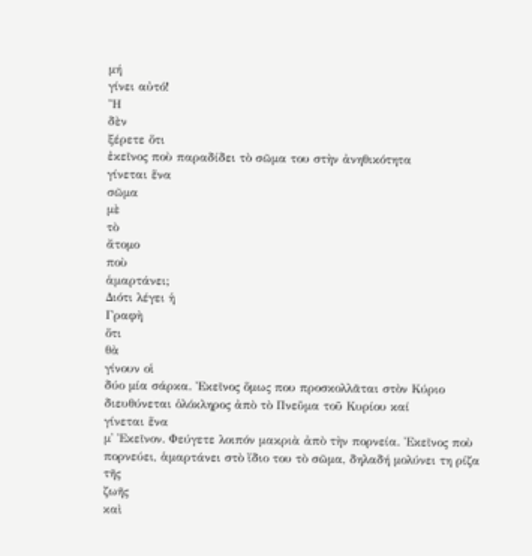μή
γίνει αὐτό!
Ἢ
δὲν
ξέρετε ὅτι
ἐκεῖνος ποὺ παραδίδει τὸ σῶμα του στὴν ἀνηθικότητα
γίνεται ἕνα
σῶμα
μὲ
τὸ
ἄτομο
ποὺ
ἁμαρτάνει;
Διότι λέγει ἡ
Γραφὴ
ὅτι
θὰ
γίνουν οἱ
δύο μία σάρκα. Ἐκεῖνος ὅμως που προσκολλᾶται στὸν Κύριο διευθύνεται ὁλόκληρος ἀπὸ τὸ Πνεῦμα τοῦ Κυρίου καί
γίνεται ἕνα
μ᾿ Ἐκεῖνον. Φεύγετε λοιπόν μακριὰ ἀπὸ τὴν πορνεία. Ἐκεῖνος ποὺ πορνεύει, ἁμαρτάνει στὸ ἴδιο του τὸ σῶμα, δηλαδή μολύνει τη ρίζα
τῆς
ζωῆς
καὶ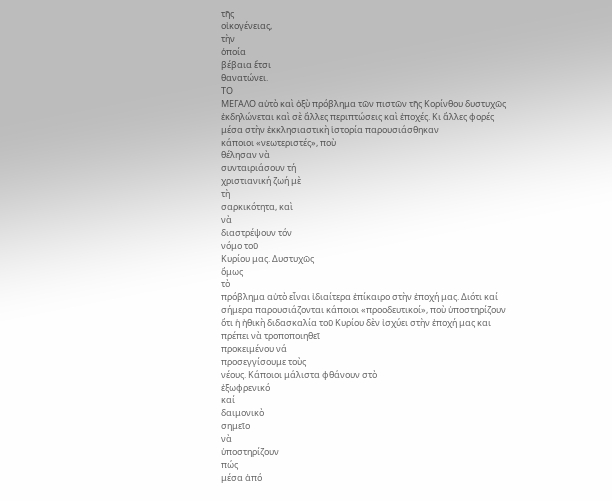τῆς
οἰκογένειας,
τὴν
ὁποία
βέβαια ἔτσι
θανατώνει.
ΤΟ
ΜΕΓΑΛΟ αὐτὸ καὶ ὀξὺ πρόβλημα τῶν πιστῶν τῆς Κορίνθου δυστυχῶς ἐκδηλώνεται καὶ σὲ ἄλλες περιπτώσεις καὶ ἐποχές. Κι ἄλλες φορές μέσα στὴν ἐκκλησιαστικὴ ἱστορία παρουσιάσθηκαν
κάποιοι «νεωτεριστές», ποὺ
θέλησαν νὰ
συνταιριάσουν τή
χριστιανική ζωή μὲ
τὴ
σαρκικότητα, καὶ
νὰ
διαστρέψουν τόν
νόμο τοῦ
Κυρίου μας. Δυστυχῶς
ὅμως
τὸ
πρόβλημα αὐτὸ εἶναι ἰδιαίτερα ἐπίκαιρο στὴν ἐποχή μας. Διότι καί
σήμερα παρουσιάζονται κάποιοι «προοδευτικοί», ποὺ ὑποστηρίζουν ὅτι ἡ ἠθικὴ διδασκαλία τοῦ Κυρίου δὲν ἰσχύει στὴν ἐποχή μας και πρέπει νὰ τροποποιηθεῖ
προκειμένου νά
προσεγγίσουμε τοὺς
νέους. Κάποιοι μάλιστα φθάνουν στὸ
ἐξωφρενικό
καί
δαιμονικὸ
σημεῖο
νὰ
ὑποστηρίζουν
πώς
μέσα ἀπό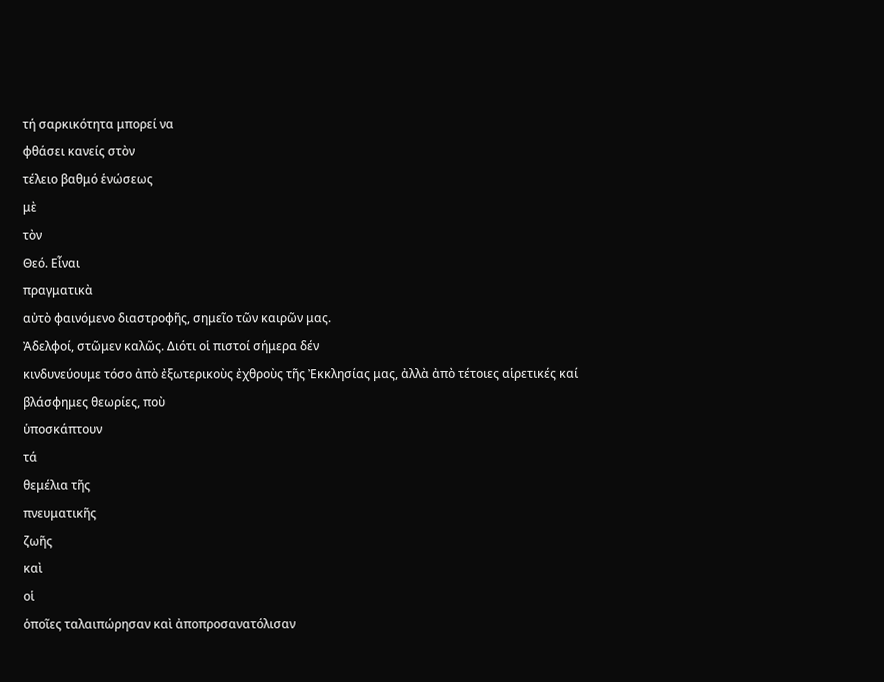τή σαρκικότητα μπορεί να
φθάσει κανείς στὸν
τέλειο βαθμό ἑνώσεως
μὲ
τὸν
Θεό. Εἶναι
πραγματικὰ
αὐτὸ φαινόμενο διαστροφῆς, σημεῖο τῶν καιρῶν μας.
Ἀδελφοί, στῶμεν καλῶς. Διότι οἱ πιστοί σήμερα δέν
κινδυνεύουμε τόσο ἀπὸ ἐξωτερικοὺς ἐχθροὺς τῆς Ἐκκλησίας μας, ἀλλὰ ἀπὸ τέτοιες αἱρετικές καί
βλάσφημες θεωρίες, ποὺ
ὑποσκάπτουν
τά
θεμέλια τῆς
πνευματικῆς
ζωῆς
καὶ
οἱ
ὁποῖες ταλαιπώρησαν καὶ ἀποπροσανατόλισαν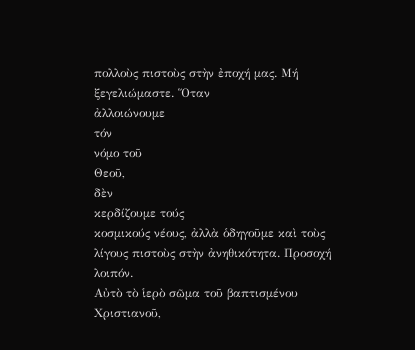πολλοὺς πιστοὺς στὴν ἐποχή μας. Μή
ξεγελιώμαστε. Ὅταν
ἀλλοιώνουμε
τόν
νόμο τοῦ
Θεοῦ,
δὲν
κερδίζουμε τούς
κοσμικούς νέους, ἀλλὰ ὁδηγοῦμε καὶ τοὺς λίγους πιστοὺς στὴν ἀνηθικότητα. Προσοχή λοιπόν.
Αὐτὸ τὸ ἱερὸ σῶμα τοῦ βαπτισμένου Χριστιανοῦ,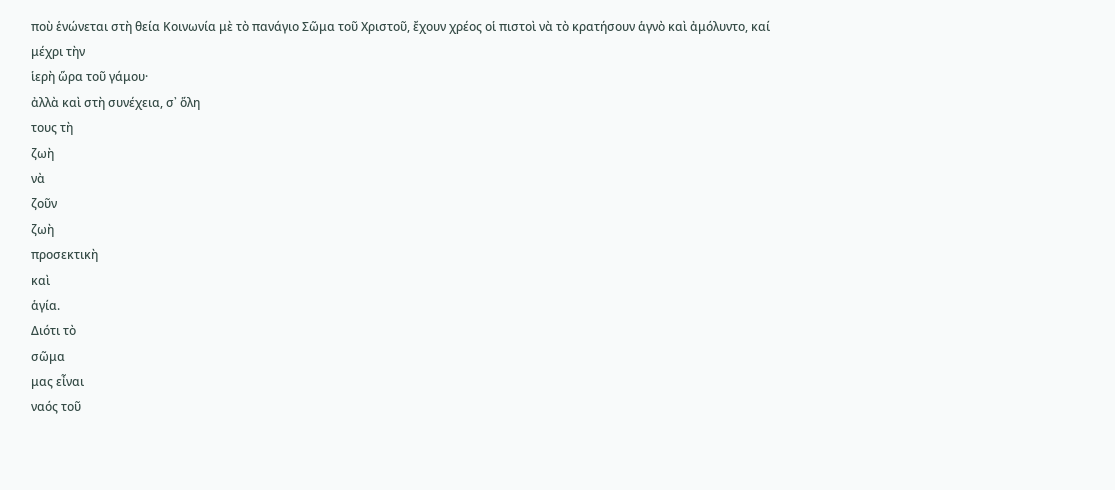ποὺ ἑνώνεται στὴ θεία Κοινωνία μὲ τὸ πανάγιο Σῶμα τοῦ Χριστοῦ, ἔχουν χρέος οἱ πιστοὶ νὰ τὸ κρατήσουν ἁγνὸ καὶ ἀμόλυντο, καί
μέχρι τὴν
ἱερὴ ὥρα τοῦ γάμου·
ἀλλὰ καὶ στὴ συνέχεια, σ᾿ ὅλη
τους τὴ
ζωὴ
νὰ
ζοῦν
ζωὴ
προσεκτικὴ
καὶ
ἁγία.
Διότι τὸ
σῶμα
μας εἶναι
ναός τοῦ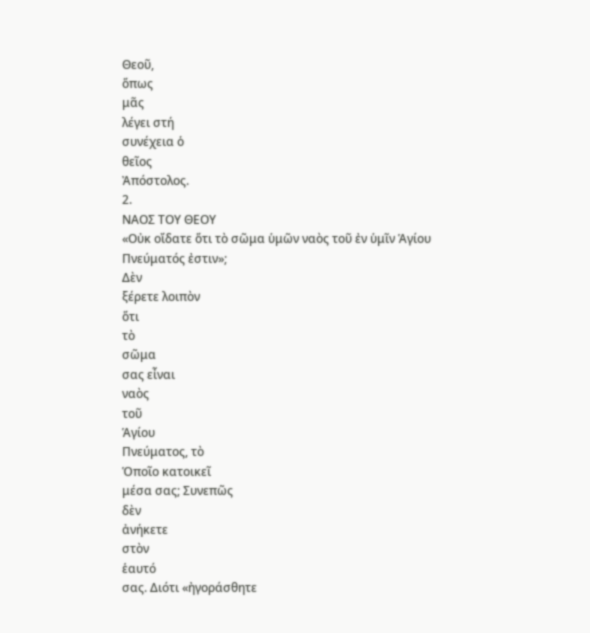Θεοῦ,
ὅπως
μᾶς
λέγει στή
συνέχεια ὁ
θεῖος
Ἀπόστολος.
2.
ΝΑΟΣ ΤΟΥ ΘΕΟΥ
«Οὐκ οἴδατε ὅτι τὸ σῶμα ὑμῶν ναὸς τοῦ ἐν ὑμῖν Ἁγίου
Πνεύματός ἐστιν»;
Δὲν
ξέρετε λοιπὸν
ὅτι
τὸ
σῶμα
σας εἶναι
ναὸς
τοῦ
Ἁγίου
Πνεύματος, τὸ
Ὁποῖο κατοικεῖ
μέσα σας; Συνεπῶς
δὲν
ἀνήκετε
στὸν
ἑαυτό
σας. Διότι «ἠγοράσθητε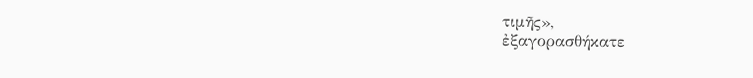τιμῆς»,
ἐξαγορασθήκατε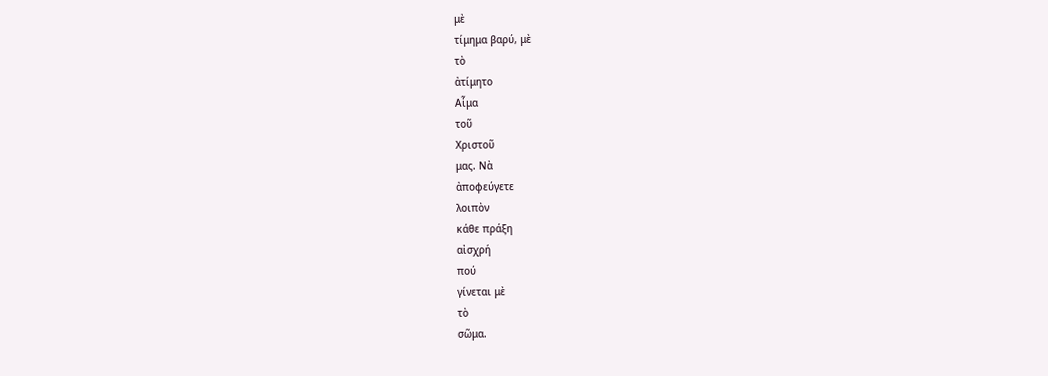μὲ
τίμημα βαρύ, μὲ
τὸ
ἀτίμητο
Αἷμα
τοῦ
Χριστοῦ
μας. Νὰ
ἀποφεύγετε
λοιπὸν
κάθε πράξη
αἰσχρή
πού
γίνεται μὲ
τὸ
σῶμα.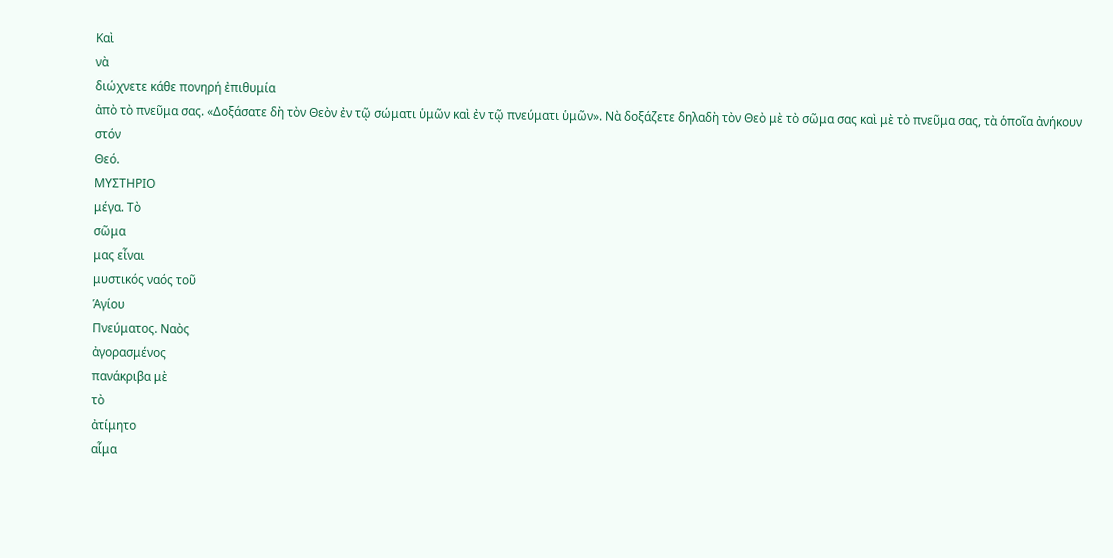Καὶ
νὰ
διώχνετε κάθε πονηρή ἐπιθυμία
ἀπὸ τὸ πνεῦμα σας. «Δοξάσατε δὴ τὸν Θεὸν ἐν τῷ σώματι ὑμῶν καὶ ἐν τῷ πνεύματι ὑμῶν». Νὰ δοξάζετε δηλαδὴ τὸν Θεὸ μὲ τὸ σῶμα σας καὶ μὲ τὸ πνεῦμα σας, τὰ ὁποῖα ἀνήκουν στόν
Θεό.
ΜΥΣΤΗΡΙΟ
μέγα. Τὸ
σῶμα
μας εἶναι
μυστικός ναός τοῦ
Ἁγίου
Πνεύματος. Ναὸς
ἀγορασμένος
πανάκριβα μὲ
τὸ
ἀτίμητο
αἷμα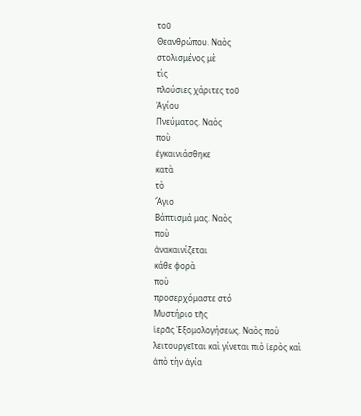τοῦ
Θεανθρώπου. Ναὸς
στολισμένος μὲ
τὶς
πλούσιες χάριτες τοῦ
Ἁγίου
Πνεύματος. Ναὸς
ποὺ
ἐγκαινιάσθηκε
κατὰ
τὸ
Ἅγιο
Βάπτισμά μας. Ναὸς
ποὺ
ἀνακαινίζεται
κάθε φορὰ
ποὺ
προσερχόμαστε στό
Μυστήριο τῆς
ἱερᾶς Ἐξομολογήσεως. Ναὸς ποὺ λειτουργεῖται καὶ γίνεται πιὸ ἱερὸς καὶ ἀπὸ τὴν ἁγία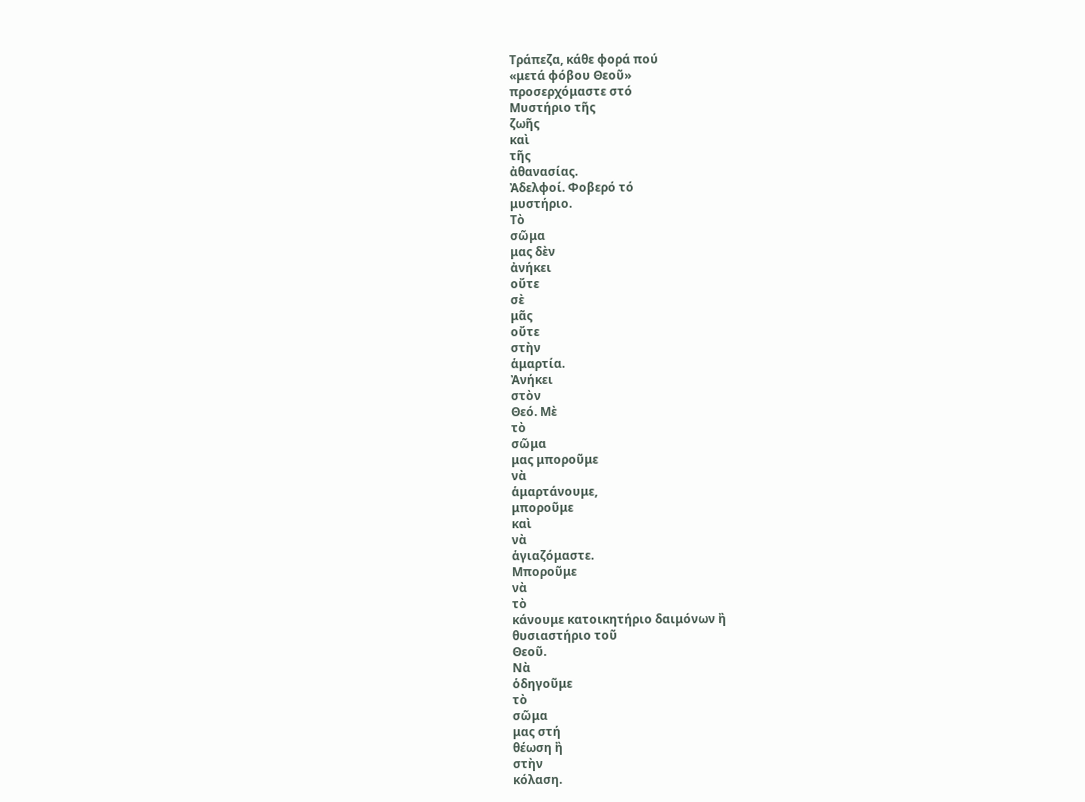Τράπεζα, κάθε φορά πού
«μετά φόβου Θεοῦ»
προσερχόμαστε στό
Μυστήριο τῆς
ζωῆς
καὶ
τῆς
ἀθανασίας.
Ἀδελφοί. Φοβερό τό
μυστήριο.
Τὸ
σῶμα
μας δὲν
ἀνήκει
οὔτε
σὲ
μᾶς
οὔτε
στὴν
ἁμαρτία.
Ἀνήκει
στὸν
Θεό. Μὲ
τὸ
σῶμα
μας μποροῦμε
νὰ
ἁμαρτάνουμε,
μποροῦμε
καὶ
νὰ
ἁγιαζόμαστε.
Μποροῦμε
νὰ
τὸ
κάνουμε κατοικητήριο δαιμόνων ἢ
θυσιαστήριο τοῦ
Θεοῦ.
Νὰ
ὁδηγοῦμε
τὸ
σῶμα
μας στή
θέωση ἢ
στὴν
κόλαση.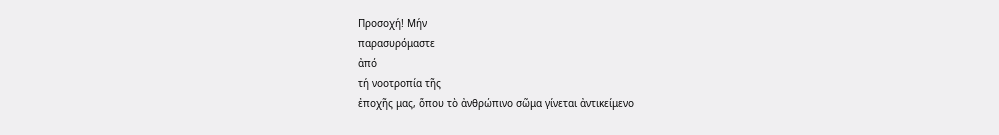Προσοχή! Μήν
παρασυρόμαστε
ἀπό
τή νοοτροπία τῆς
ἐποχῆς μας, ὅπου τὸ ἀνθρώπινο σῶμα γίνεται ἀντικείμενο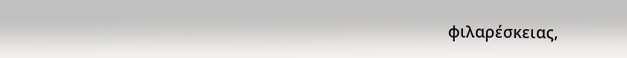φιλαρέσκειας,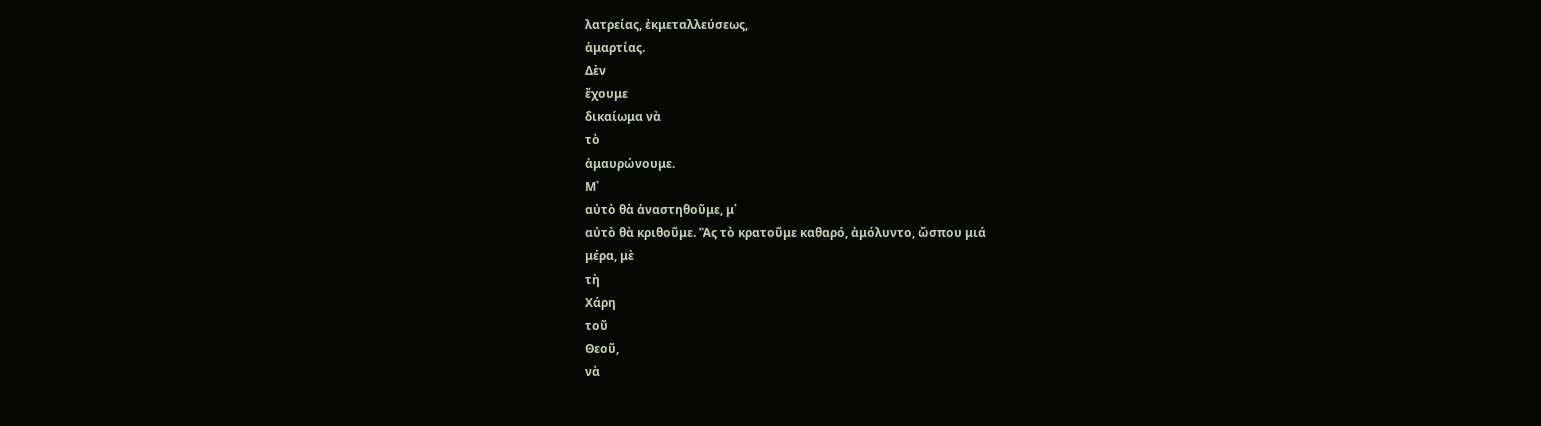λατρείας, ἐκμεταλλεύσεως,
ἁμαρτίας.
Δὲν
ἔχουμε
δικαίωμα νὰ
τὸ
ἀμαυρώνουμε.
Μ᾿
αὐτὸ θὰ ἀναστηθοῦμε, μ᾿
αὐτὸ θὰ κριθοῦμε. Ἂς τὸ κρατοῦμε καθαρό, ἀμόλυντο, ὥσπου μιά
μέρα, μὲ
τὴ
Χάρη
τοῦ
Θεοῦ,
νὰ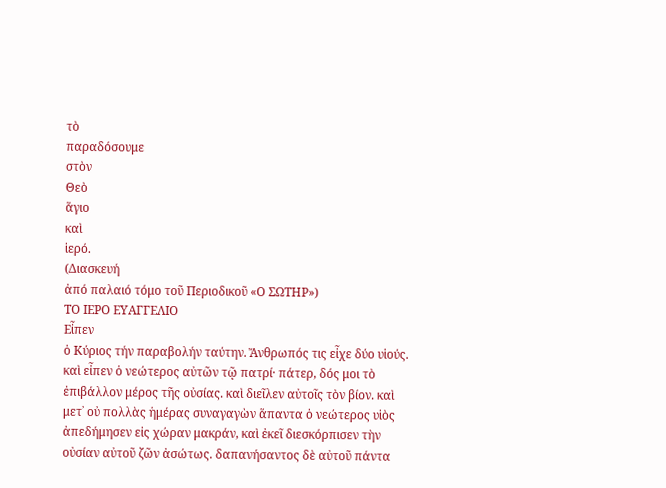τὸ
παραδόσουμε
στὸν
Θεὸ
ἅγιο
καὶ
ἱερό.
(Διασκευή
ἀπό παλαιό τόμο τοῦ Περιοδικοῦ «Ο ΣΩΤΗΡ»)
ΤΟ ΙΕΡΟ ΕΥΑΓΓΕΛΙΟ
Εἶπεν
ὁ Κύριος τήν παραβολήν ταύτην. Ἄνθρωπός τις εἶχε δύο υἱούς. καὶ εἶπεν ὁ νεώτερος αὐτῶν τῷ πατρί· πάτερ, δός μοι τὸ ἐπιβάλλον μέρος τῆς οὐσίας. καὶ διεῖλεν αὐτοῖς τὸν βίον. καὶ μετ᾿ οὐ πολλὰς ἡμέρας συναγαγὼν ἅπαντα ὁ νεώτερος υἱὸς ἀπεδήμησεν εἰς χώραν μακράν, καὶ ἐκεῖ διεσκόρπισεν τὴν οὐσίαν αὐτοῦ ζῶν ἀσώτως. δαπανήσαντος δὲ αὐτοῦ πάντα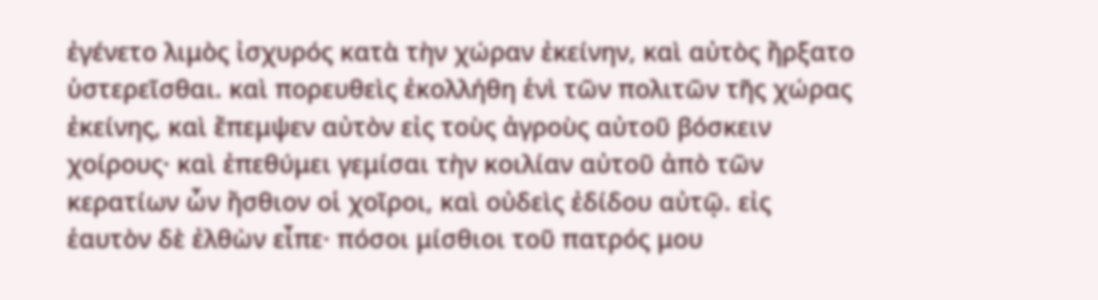ἐγένετο λιμὸς ἰσχυρός κατὰ τὴν χώραν ἐκείνην, καὶ αὐτὸς ἤρξατο ὑστερεῖσθαι. καὶ πορευθεὶς ἐκολλήθη ἑνὶ τῶν πολιτῶν τῆς χώρας ἐκείνης, καὶ ἔπεμψεν αὐτὸν εἰς τοὺς ἀγροὺς αὐτοῦ βόσκειν χοίρους· καὶ ἐπεθύμει γεμίσαι τὴν κοιλίαν αὐτοῦ ἀπὸ τῶν κερατίων ὧν ἤσθιον οἱ χοῖροι, καὶ οὐδεὶς ἐδίδου αὐτῷ. εἰς ἑαυτὸν δὲ ἐλθὼν εἶπε· πόσοι μίσθιοι τοῦ πατρός μου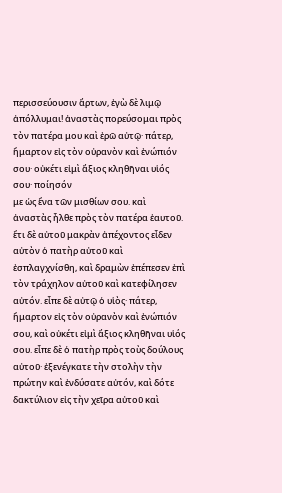περισσεύουσιν ἄρτων, ἐγὼ δὲ λιμῷ ἀπόλλυμαι! ἀναστὰς πορεύσομαι πρὸς τὸν πατέρα μου καὶ ἐρῶ αὐτῷ· πάτερ, ἥμαρτον εἰς τὸν οὐρανὸν καὶ ἐνώπιόν σου· οὐκέτι εἰμὶ ἄξιος κληθῆναι υἱός σου· ποίησόν
με ὡς ἕνα τῶν μισθίων σου. καὶ ἀναστὰς ἦλθε πρὸς τὸν πατέρα ἑαυτοῦ. ἔτι δὲ αὐτοῦ μακρὰν ἀπέχοντος εἶδεν αὐτὸν ὁ πατὴρ αὐτοῦ καὶ ἐσπλαγχνίσθη, καὶ δραμὼν ἐπέπεσεν ἐπὶ τὸν τράχηλον αὐτοῦ καὶ κατεφίλησεν αὐτόν. εἶπε δὲ αὐτῷ ὁ υἱὸς· πάτερ, ἥμαρτον εἰς τὸν οὐρανὸν καὶ ἐνώπιόν σου, καὶ οὐκέτι εἰμὶ ἄξιος κληθῆναι υἱός σου. εἶπε δὲ ὁ πατὴρ πρὸς τοὺς δούλους αὐτοῦ· ἐξενέγκατε τὴν στολὴν τὴν πρώτην καὶ ἐνδύσατε αὐτόν, καὶ δότε δακτύλιον εἰς τὴν χεῖρα αὐτοῦ καὶ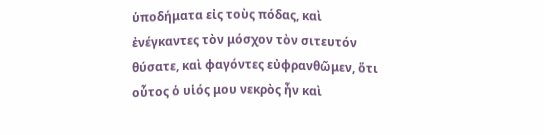ὑποδήματα εἰς τοὺς πόδας, καὶ ἐνέγκαντες τὸν μόσχον τὸν σιτευτόν θύσατε, καὶ φαγόντες εὐφρανθῶμεν, ὅτι οὗτος ὁ υἱός μου νεκρὸς ἦν καὶ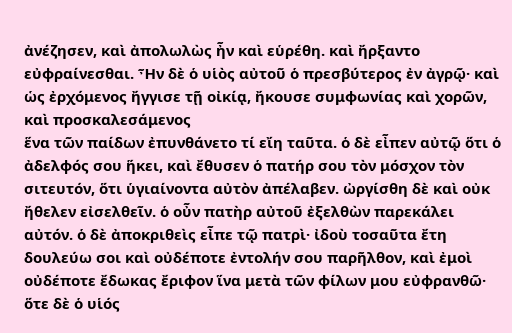ἀνέζησεν, καὶ ἀπολωλὼς ἦν καὶ εὑρέθη. καὶ ἤρξαντο εὐφραίνεσθαι. Ἦν δὲ ὁ υἱὸς αὐτοῦ ὁ πρεσβύτερος ἐν ἀγρῷ· καὶ ὡς ἐρχόμενος ἤγγισε τῇ οἰκίᾳ, ἤκουσε συμφωνίας καὶ χορῶν, καὶ προσκαλεσάμενος
ἕνα τῶν παίδων ἐπυνθάνετο τί εἴη ταῦτα. ὁ δὲ εἶπεν αὐτῷ ὅτι ὁ ἀδελφός σου ἥκει, καὶ ἔθυσεν ὁ πατήρ σου τὸν μόσχον τὸν σιτευτόν, ὅτι ὑγιαίνοντα αὐτὸν ἀπέλαβεν. ὠργίσθη δὲ καὶ οὐκ ἤθελεν εἰσελθεῖν. ὁ οὖν πατὴρ αὐτοῦ ἐξελθὼν παρεκάλει αὐτόν. ὁ δὲ ἀποκριθεὶς εἶπε τῷ πατρὶ· ἰδοὺ τοσαῦτα ἔτη δουλεύω σοι καὶ οὐδέποτε ἐντολήν σου παρῆλθον, καὶ ἐμοὶ οὐδέποτε ἔδωκας ἔριφον ἵνα μετὰ τῶν φίλων μου εὐφρανθῶ· ὅτε δὲ ὁ υἱός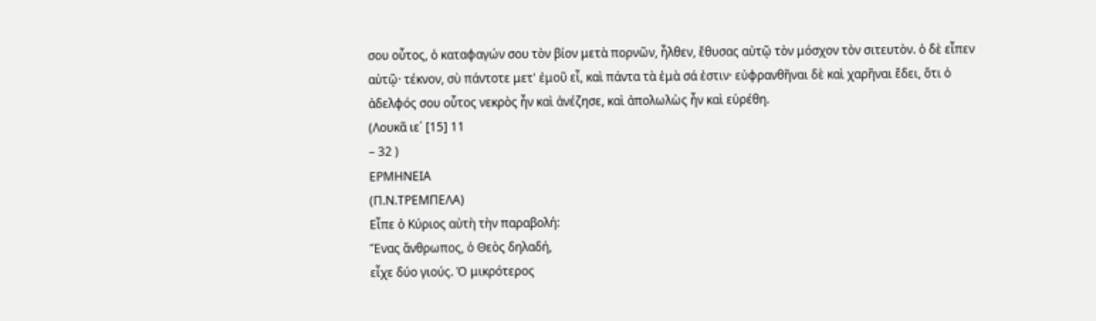σου οὗτος, ὁ καταφαγών σου τὸν βίον μετὰ πορνῶν, ἦλθεν, ἔθυσας αὐτῷ τὸν μόσχον τὸν σιτευτὸν. ὁ δὲ εἶπεν αὐτῷ· τέκνον, σὺ πάντοτε μετ' ἐμοῦ εἶ, καὶ πάντα τὰ ἐμὰ σά ἐστιν· εὐφρανθῆναι δὲ καὶ χαρῆναι ἔδει, ὅτι ὁ ἀδελφός σου οὗτος νεκρὸς ἦν καὶ ἀνέζησε, καὶ ἀπολωλὼς ἦν καὶ εὑρέθη.
(Λουκᾶ ιε΄ [15] 11
– 32 )
ΕΡΜΗΝΕΙΑ
(Π.Ν.ΤΡΕΜΠΕΛΑ)
Εἶπε ὁ Κύριος αὐτὴ τὴν παραβολή:
Ἕνας ἄνθρωπος, ὁ Θεὸς δηλαδή,
εἶχε δύο γιούς. Ὁ μικρότερος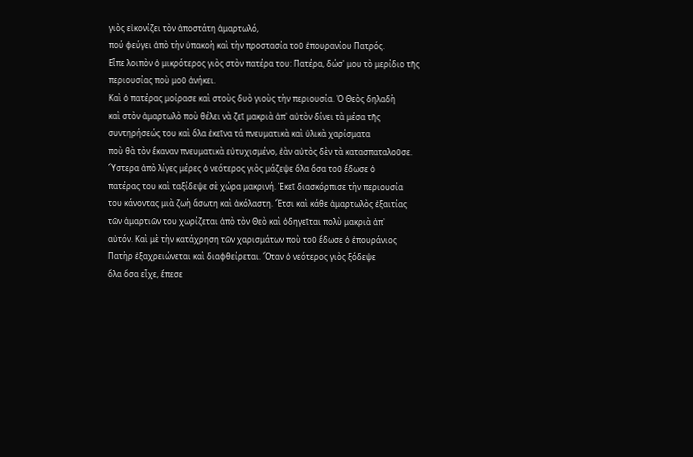γιὸς εἰκονίζει τὸν ἀποστάτη ἁμαρτωλό,
πού φεύγει ἀπὸ τὴν ὑπακοὴ καὶ τὴν προστασία τοῦ ἐπουρανίου Πατρός.
Εἶπε λοιπὸν ὁ μικρότερος γιὸς στὸν πατέρα του: Πατέρα, δώσ' μου τὸ μερίδιο τῆς περιουσίας ποὺ μοῦ ἀνήκει.
Καὶ ὁ πατέρας μοίρασε καὶ στοὺς δυὸ γιοὺς τὴν περιουσία. Ὁ Θεὸς δηλαδὴ
καὶ στὸν ἁμαρτωλὸ ποὺ θέλει νὰ ζεῖ μακριὰ ἀπ᾿ αὐτὸν δίνει τὰ μέσα τῆς
συντηρήσεώς του καὶ ὅλα ἐκεῖνα τά πνευματικὰ καὶ ὑλικὰ χαρίσματα
ποὺ θὰ τὸν ἔκαναν πνευματικὰ εὐτυχισμένο, ἐὰν αὐτὸς δὲν τὰ κατασπαταλοῦσε.
Ὕστερα ἀπὸ λίγες μέρες ὁ νεότερος γιὸς μάζεψε ὅλα ὅσα τοῦ ἔδωσε ὁ
πατέρας του καὶ ταξίδεψε σὲ χώρα μακρινή. Ἐκεῖ διασκόρπισε τὴν περιουσία
του κάνοντας μιὰ ζωὴ ἄσωτη καὶ ἀκόλαστη. Ἔτσι καὶ κάθε ἁμαρτωλὸς ἐξαιτίας
τῶν ἁμαρτιῶν του χωρίζεται ἀπὸ τὸν Θεὸ καὶ ὁδηγεῖται πολὺ μακριὰ ἀπ᾿
αὐτόν. Καὶ μὲ τὴν κατάχρηση τῶν χαρισμάτων ποὺ τοῦ ἔδωσε ὁ ἐπουράνιος
Πατὴρ ἐξαχρειώνεται καὶ διαφθείρεται. Ὅταν ὁ νεότερος γιὸς ξόδεψε
ὅλα ὅσα εἶχε, ἔπεσε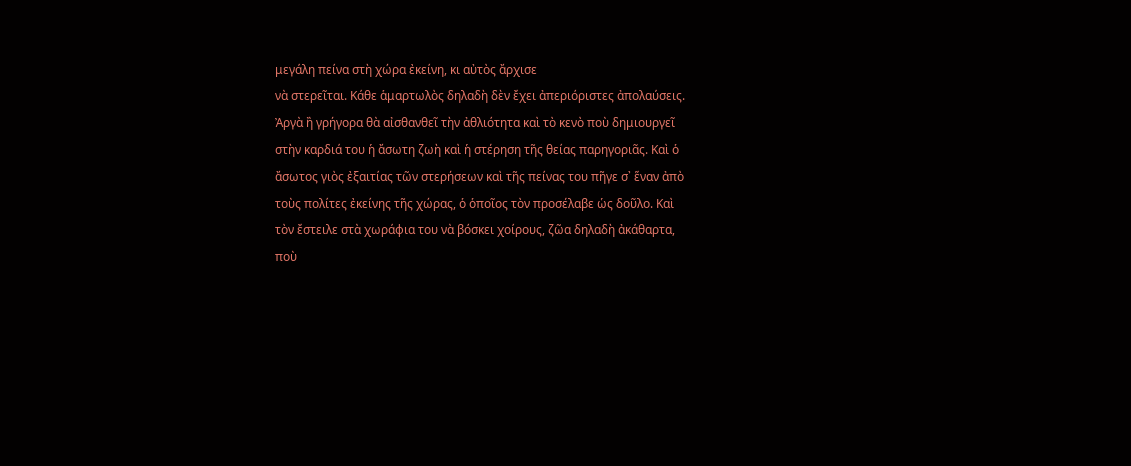μεγάλη πείνα στὴ χώρα ἐκείνη, κι αὐτὸς ἄρχισε
νὰ στερεῖται. Κάθε ἁμαρτωλὸς δηλαδὴ δὲν ἔχει ἀπεριόριστες ἀπολαύσεις.
Ἀργὰ ἢ γρήγορα θὰ αἰσθανθεῖ τὴν ἀθλιότητα καὶ τὸ κενὸ ποὺ δημιουργεῖ
στὴν καρδιά του ἡ ἄσωτη ζωὴ καὶ ἡ στέρηση τῆς θείας παρηγοριᾶς. Καὶ ὁ
ἄσωτος γιὸς ἐξαιτίας τῶν στερήσεων καὶ τῆς πείνας του πῆγε σ᾿ ἕναν ἀπὸ
τοὺς πολίτες ἐκείνης τῆς χώρας, ὁ ὁποῖος τὸν προσέλαβε ὡς δοῦλο. Καὶ
τὸν ἔστειλε στὰ χωράφια του νὰ βόσκει χοίρους, ζῶα δηλαδὴ ἀκάθαρτα,
ποὺ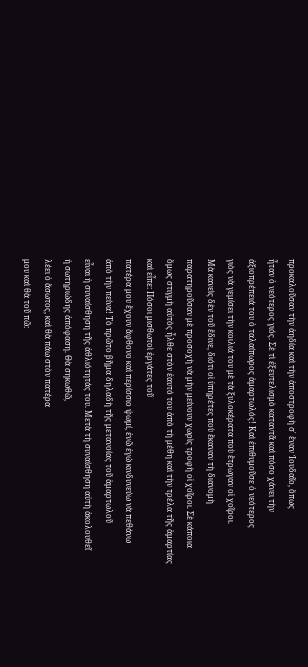προκαλοῦσαν τὴν ἀηδία καὶ τὴν ἀποστροφὴ σ᾿ ἕναν Ἰουδαῖο, ὅπως
ἦταν ὁ νεότερος γιός. Σὲ τὶ ἐξευτελισμὸ καταντᾶ καὶ πόσο χάνει τὴν
ἀξιοπρέπειά του ὁ ταλαίπωρος ἁμαρτωλός! Καὶ ἐπιθυμοῦσε ὁ νεότερος
γιὸς νὰ γεμίσει τὴν κοιλιά του μὲ τὰ ξυλοκέρατα ποὺ ἔτρωγαν οἱ χοῖροι.
Μὰ κανεὶς δὲν τοῦ ἔδινε, διότι οἱ ὑπηρέτες ποὺ ἔκαναν τὴ διανομὴ
παρατηροῦσαν μὲ προσοχὴ νὰ μὴν μείνουν χωρὶς τροφὴ οἱ χοῖροι. Σὲ κάποια
ὅμως στιγμὴ αὐτὸς ἦλθε στὸν ἑαυτό του ἀπὸ τὴ μέθη καὶ τὴν τρέλα τῆς ἁμαρτίας
καὶ εἶπε: Πόσοι μισθωτοὶ ἐργάτες τοῦ
πατέρα μου ἔχουν ἄφθονο καὶ περίσσιο ψωμί, ἐνῶ ἐγώ κινδυνεύω νὰ πεθάνω
ἀπὸ τὴν πείνα! Τὸ πρῶτο βῆμα δηλαδὴ τῆς μετανοίας τοῦ ἁμαρτωλοῦ
εἶναι ἡ συναίσθηση τῆς ἀθλιότητάς του. Μετὰ τὴ συναίσθηση αὐτὴ ἀκολουθεῖ
ἡ σωτηριώδης ἀπόφαση. Θὰ σηκωθῶ,
λέει ὁ ἄσωτος, καὶ θὰ πάω στὸν πατέρα
μου καὶ θὰ τοῦ πῶ: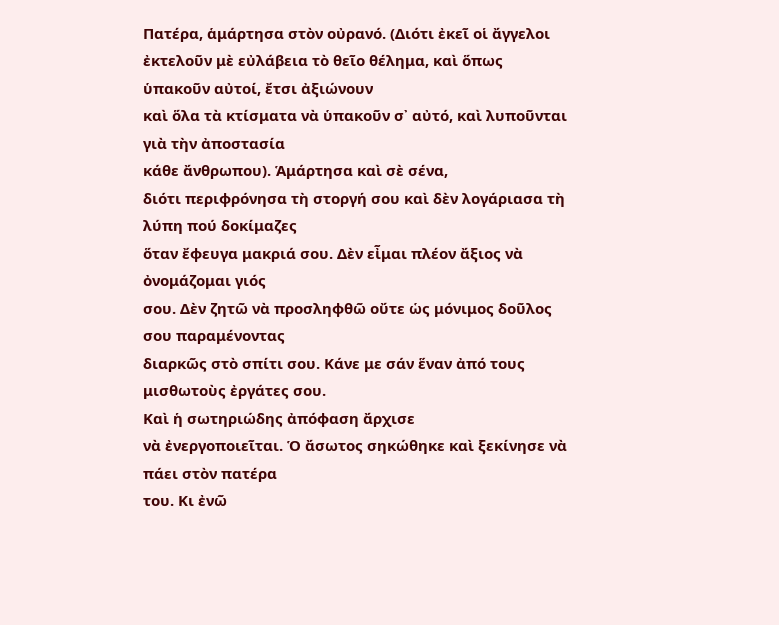Πατέρα, ἁμάρτησα στὸν οὐρανό. (Διότι ἐκεῖ οἱ ἄγγελοι
ἐκτελοῦν μὲ εὐλάβεια τὸ θεῖο θέλημα, καὶ ὅπως ὑπακοῦν αὐτοί, ἔτσι ἀξιώνουν
καὶ ὅλα τὰ κτίσματα νὰ ὑπακοῦν σ᾿ αὐτό, καὶ λυποῦνται γιὰ τὴν ἀποστασία
κάθε ἄνθρωπου). Ἁμάρτησα καὶ σὲ σένα,
διότι περιφρόνησα τὴ στοργή σου καὶ δὲν λογάριασα τὴ λύπη πού δοκίμαζες
ὅταν ἔφευγα μακριά σου. Δὲν εἶμαι πλέον ἄξιος νὰ ὀνομάζομαι γιός
σου. Δὲν ζητῶ νὰ προσληφθῶ οὔτε ὡς μόνιμος δοῦλος σου παραμένοντας
διαρκῶς στὸ σπίτι σου. Κάνε με σάν ἕναν ἀπό τους μισθωτοὺς ἐργάτες σου.
Καὶ ἡ σωτηριώδης ἀπόφαση ἄρχισε
νὰ ἐνεργοποιεῖται. Ὁ ἄσωτος σηκώθηκε καὶ ξεκίνησε νὰ πάει στὸν πατέρα
του. Κι ἐνῶ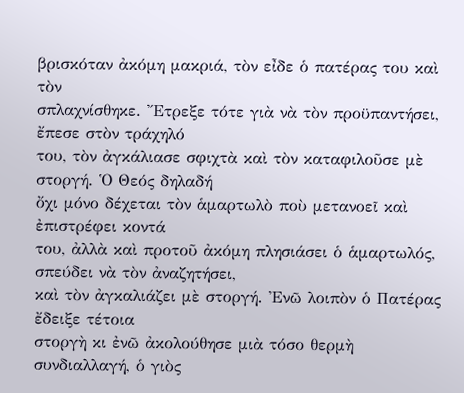βρισκόταν ἀκόμη μακριά, τὸν εἶδε ὁ πατέρας του καὶ τὸν
σπλαχνίσθηκε. Ἔτρεξε τότε γιὰ νὰ τὸν προϋπαντήσει, ἔπεσε στὸν τράχηλό
του, τὸν ἀγκάλιασε σφιχτὰ καὶ τὸν καταφιλοῦσε μὲ στοργή. Ὁ Θεός δηλαδή
ὄχι μόνο δέχεται τὸν ἁμαρτωλὸ ποὺ μετανοεῖ καὶ ἐπιστρέφει κοντά
του, ἀλλὰ καὶ προτοῦ ἀκόμη πλησιάσει ὁ ἁμαρτωλός, σπεύδει νὰ τὸν ἀναζητήσει,
καὶ τὸν ἀγκαλιάζει μὲ στοργή. Ἐνῶ λοιπὸν ὁ Πατέρας ἔδειξε τέτοια
στοργὴ κι ἐνῶ ἀκολούθησε μιὰ τόσο θερμὴ συνδιαλλαγή, ὁ γιὸς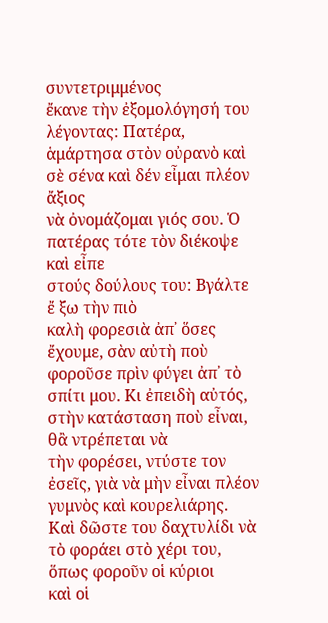συντετριμμένος
ἔκανε τὴν ἐξομολόγησή του λέγοντας: Πατέρα, ἁμάρτησα στὸν οὐρανὸ καὶ σὲ σένα καὶ δέν εἶμαι πλέον ἄξιος
νὰ ὀνομάζομαι γιός σου. Ὁ πατέρας τότε τὸν διέκοψε καὶ εἶπε
στούς δούλους του: Βγάλτε ἔ ξω τὴν πιὸ
καλὴ φορεσιὰ ἀπ᾿ ὅσες ἔχουμε, σὰν αὐτὴ ποὺ φοροῦσε πρὶν φύγει ἀπ᾿ τὸ
σπίτι μου. Κι ἐπειδὴ αὐτός, στὴν κατάσταση ποὺ εἶναι, θἂ ντρέπεται νὰ
τὴν φορέσει, ντύστε τον ἐσεῖς, γιὰ νὰ μὴν εἶναι πλέον γυμνὸς καὶ κουρελιάρης.
Καὶ δῶστε του δαχτυλίδι νὰ τὸ φοράει στὸ χέρι του, ὅπως φοροῦν οἱ κύριοι
καὶ οἱ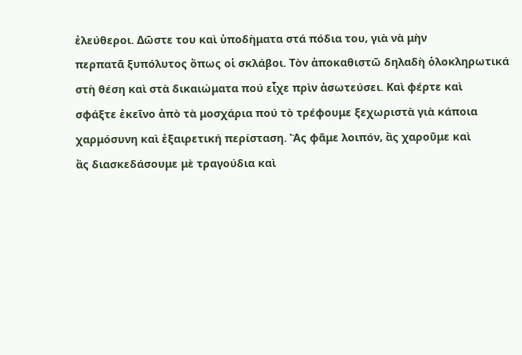ἐλεύθεροι. Δῶστε του καὶ ὑποδὴματα στά πόδια του, γιὰ νὰ μὴν
περπατᾶ ξυπόλυτος ὅπως οἱ σκλάβοι. Τὸν ἀποκαθιστῶ δηλαδὴ ὁλοκληρωτικά
στὴ θέση καὶ στὰ δικαιώματα πού εἶχε πρὶν ἀσωτεύσει. Καὶ φέρτε καὶ
σφάξτε ἐκεῖνο ἀπὸ τὰ μοσχάρια πού τὸ τρέφουμε ξεχωριστὰ γιὰ κάποια
χαρμόσυνη καὶ ἐξαιρετική περίσταση. Ἂς φᾶμε λοιπόν, ἂς χαροῦμε καὶ
ἂς διασκεδάσουμε μὲ τραγούδια καὶ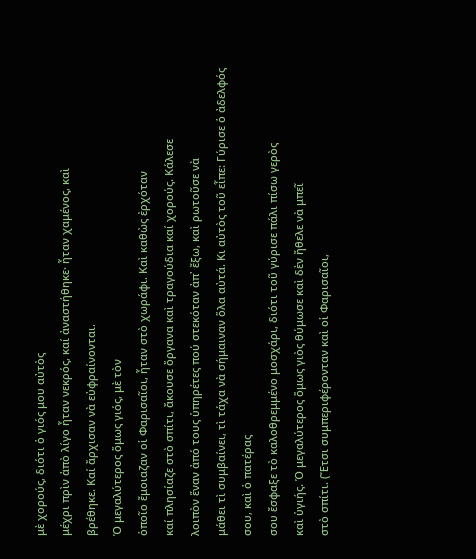μὲ χορούς, διότι ὁ γιός μου αὐτὸς
μέχρι πρὶν ἀπὸ λίγο ἦταν νεκρός, καί ἀναστήθηκε· ἦταν χαμένος, καὶ
βρέθηκε. Καί ἄρχισαν νὰ εὐφραίνονται.
Ὁ μεγαλύτερος ὅμως γιός, μὲ τὸν
ὁποῖο ἔμοιαζαν οἱ Φαρισαῖοι, ἦταν στὸ χωράφι. Καὶ καθὼς ἐρχόταν
καί πλησίαζε στὸ σπίτι, ἄκουσε ὄργανα καὶ τραγούδια καί χορούς. Κάλεσε
λοιπὸν ἕναν ἀπό τους ὑπηρέτες πού στεκόταν ἀπ᾿ ἔξω, καὶ ρωτοῦσε νὰ
μάθει τὶ συμβαίνει, τὶ τάχα νὰ σήμαιναν ὅλα αὐτά. Κι αὐτὸς τοῦ εἶπε: Γύρισε ὁ ἀδελφός σου, καὶ ὁ πατέρας
σου ἔσφαξε τὸ καλοθρεμμένο μοσχάρι, διότι τοῦ γύρισε πάλι πίσω γερὸς
καὶ ὑγιής. Ὁ μεγαλύτερος ὅμως γιὸς θύμωσε καὶ δὲν ἤθελε νὰ μπεῖ
στὸ σπίτι. (Ἔτσι συμπεριφέρονταν καὶ οἱ Φαρισαῖοι,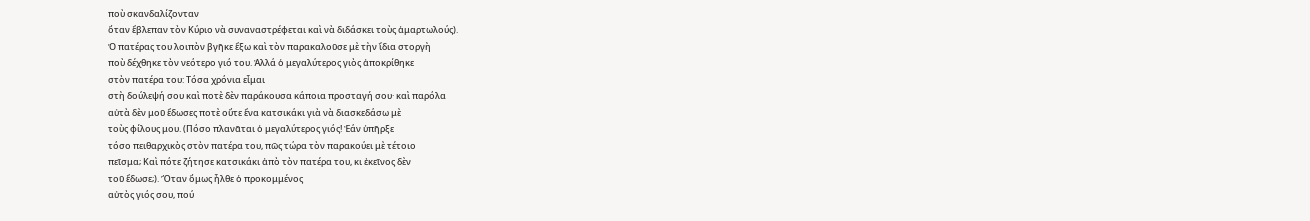ποὺ σκανδαλίζονταν
ὅταν ἔβλεπαν τὸν Κύριο νὰ συναναστρέφεται καὶ νὰ διδάσκει τοὺς ἁμαρτωλούς).
Ὁ πατέρας του λοιπὸν βγῆκε ἔξω καὶ τὸν παρακαλοῦσε μὲ τὴν ἴδια στοργὴ
ποὺ δέχθηκε τὸν νεότερο γιό του. Ἀλλά ὁ μεγαλύτερος γιὸς ἀποκρίθηκε
στὸν πατέρα του: Τόσα χρόνια εἶμαι
στὴ δούλεψή σου καὶ ποτὲ δὲν παράκουσα κάποια προσταγή σου· καὶ παρόλα
αὐτὰ δὲν μοῦ ἔδωσες ποτὲ οὔτε ἕνα κατσικάκι γιὰ νὰ διασκεδάσω μὲ
τοὺς φίλους μου. (Πόσο πλανᾶται ὁ μεγαλύτερος γιός! Ἐάν ὑπῆρξε
τόσο πειθαρχικὸς στὸν πατέρα του, πῶς τώρα τὸν παρακούει μὲ τέτοιο
πεῖσμα; Καὶ πότε ζήτησε κατσικάκι ἀπὸ τὸν πατέρα του, κι ἐκεῖνος δὲν
τοῦ ἔδωσε;). Ὅταν ὅμως ἦλθε ὁ προκομμένος
αὐτὸς γιός σου, πού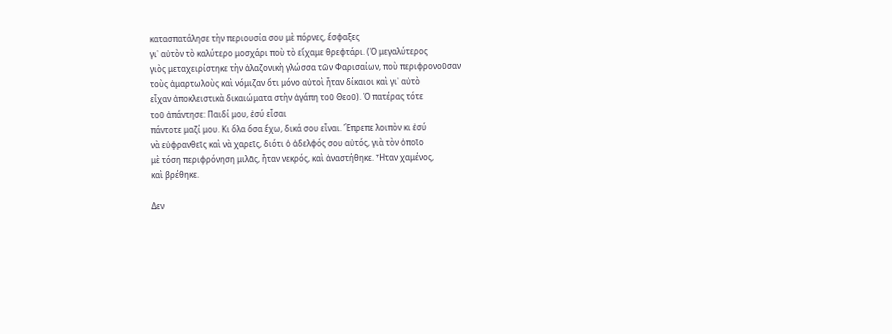κατασπατάλησε τὴν περιουσία σου μὲ πόρνες, ἔσφαξες
γι᾿ αὐτὸν τὸ καλύτερο μοσχάρι ποὺ τὸ εἴχαμε θρεφτάρι. (Ὁ μεγαλύτερος
γιὸς μεταχειρίστηκε τὴν ἀλαζονικὴ γλώσσα τῶν Φαρισαίων, ποὺ περιφρονοῦσαν
τοὺς ἁμαρτωλοὺς καὶ νόμιζαν ὅτι μόνο αὐτοὶ ἦταν δίκαιοι καὶ γι᾿ αὐτὸ
εἶχαν ἀποκλειστικὰ δικαιώματα στὴν ἀγάπη τοῦ Θεοῦ). Ὁ πατέρας τότε
τοῦ ἀπάντησε: Παιδί μου, ἐσύ εἶσαι
πάντοτε μαζί μου. Κι ὅλα ὅσα ἔχω, δικά σου εἶναι. Ἔπρεπε λοιπὸν κι ἐσύ
νὰ εὐφρανθεῖς καὶ νὰ χαρεῖς, διότι ὁ ἀδελφός σου αὐτός, γιὰ τὸν ὁποῖο
μὲ τόση περιφρόνηση μιλᾶς, ἦταν νεκρός, καὶ ἀναστήθηκε. Ἦταν χαμένος,
καὶ βρέθηκε.

Δεν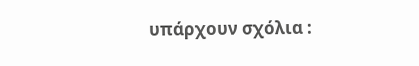υπάρχουν σχόλια :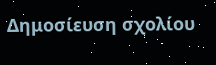Δημοσίευση σχολίου